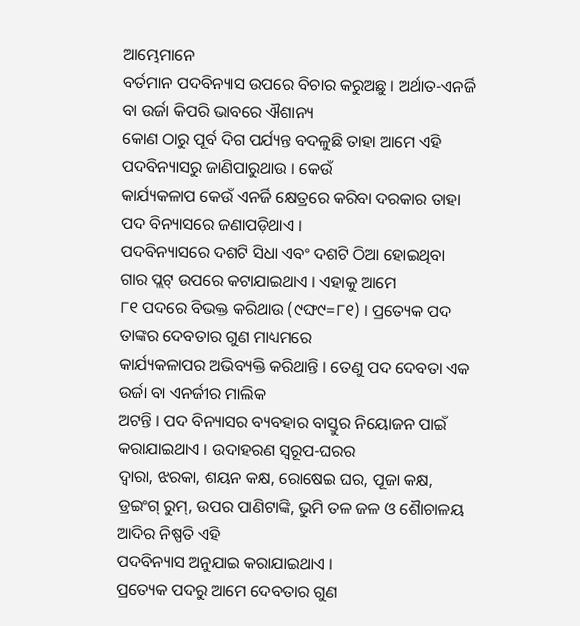ଆମ୍ଭେମାନେ
ବର୍ତମାନ ପଦବିନ୍ୟାସ ଉପରେ ବିଚାର କରୁଅଛୁ । ଅର୍ଥାତ-ଏନର୍ଜି ବା ଉର୍ଜା କିପରି ଭାବରେ ଐଶାନ୍ୟ
କୋଣ ଠାରୁ ପୂର୍ବ ଦିଗ ପର୍ଯ୍ୟନ୍ତ ବଦଳୁଛି ତାହା ଆମେ ଏହି ପଦବିନ୍ୟାସରୁ ଜାଣିପାରୁଥାଉ । କେଉଁ
କାର୍ଯ୍ୟକଳାପ କେଉଁ ଏନର୍ଜି କ୍ଷେତ୍ରରେ କରିବା ଦରକାର ତାହା ପଦ ବିନ୍ୟାସରେ ଜଣାପଡ଼ିଥାଏ ।
ପଦବିନ୍ୟାସରେ ଦଶଟି ସିଧା ଏବଂ ଦଶଟି ଠିଆ ହୋଇଥିବା ଗାର ପ୍ଲଟ୍ ଉପରେ କଟାଯାଇଥାଏ । ଏହାକୁ ଆମେ
୮୧ ପଦରେ ବିଭକ୍ତ କରିଥାଉ (୯ଙ୍ଘ୯=୮୧) । ପ୍ରତ୍ୟେକ ପଦ ତାଙ୍କର ଦେବତାର ଗୁଣ ମାଧ୍ୟମରେ
କାର୍ଯ୍ୟକଳାପର ଅଭିବ୍ୟକ୍ତି କରିଥାନ୍ତି । ତେଣୁ ପଦ ଦେବତା ଏକ ଉର୍ଜା ବା ଏନର୍ଜୀର ମାଲିକ
ଅଟନ୍ତି । ପଦ ବିନ୍ୟାସର ବ୍ୟବହାର ବାସ୍ତୁର ନିୟୋଜନ ପାଇଁ କରାଯାଇଥାଏ । ଉଦାହରଣ ସ୍ୱରୂପ-ଘରର
ଦ୍ୱାରା, ଝରକା, ଶୟନ କକ୍ଷ, ରୋଷେଇ ଘର, ପୂଜା କକ୍ଷ, ଡ୍ରଇଂଗ୍ ରୁମ୍, ଉପର ପାଣିଟାଙ୍କି, ଭୁମି ତଳ ଜଳ ଓ ଶୈାଚାଳୟ ଆଦିର ନିଷ୍ପତି ଏହି
ପଦବିନ୍ୟାସ ଅନୁଯାଇ କରାଯାଇଥାଏ ।
ପ୍ରତ୍ୟେକ ପଦରୁ ଆମେ ଦେବତାର ଗୁଣ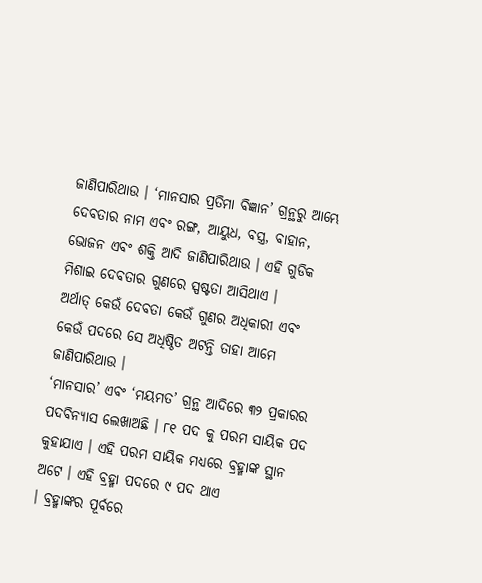ଜାଣିପାରିଥାଉ । ‘ମାନସାର ପ୍ରତିମା ବିଜ୍ଞାନ’ ଗ୍ରନ୍ଥରୁ ଆମ୍ଭେ ଦେବତାର ନାମ ଏବଂ ରଙ୍ଗ, ଆୟୁଧ, ବସ୍ତ୍ର, ବାହାନ, ଭୋଜନ ଏବଂ ଶକ୍ତି ଆଦି ଜାଣିପାରିଥାଉ । ଏହି ଗୁଡିକ ମିଶାଇ ଦେବତାର ଗୁଣରେ ସ୍ପଷ୍ଟତା ଆସିଥାଏ ।
ଅର୍ଥାତ୍ କେଉଁ ଦେବତା କେଉଁ ଗୁଣର ଅଧିକାରୀ ଏବଂ କେଉଁ ପଦରେ ସେ ଅଧିଷ୍ଠିତ ଅଟନ୍ତି ତାହା ଆମେ
ଜାଣିପାରିଥାଉ ।
‘ମାନସାର’ ଏବଂ ‘ମୟମତ’ ଗ୍ରନ୍ଥ ଆଦିରେ ୩୨ ପ୍ରକାରର ପଦବିନ୍ୟାସ ଲେଖାଅଛି । ୮୧ ପଦ କୁ ପରମ ସାୟିକ ପଦ
କୁହାଯାଏ । ଏହି ପରମ ସାୟିକ ମଧ୍ୟରେ ବ୍ରହ୍ମାଙ୍କ ସ୍ଥାନ ଅଟେ । ଏହି ବ୍ରହ୍ମା ପଦରେ ୯ ପଦ ଥାଏ
। ବ୍ରହ୍ମାଙ୍କର ପୂର୍ବରେ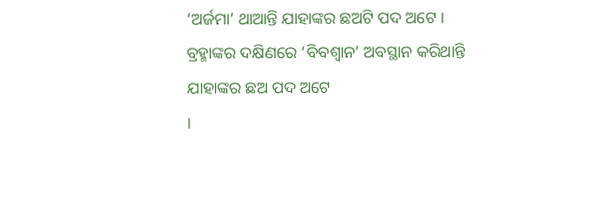‘ଅର୍ଜମା’ ଥାଆନ୍ତି ଯାହାଙ୍କର ଛଅଟି ପଦ ଅଟେ । ବ୍ରହ୍ମାଙ୍କର ଦକ୍ଷିଣରେ ‘ବିବଶ୍ୱାନ’ ଅବସ୍ଥାନ କରିଥାନ୍ତି ଯାହାଙ୍କର ଛଅ ପଦ ଅଟେ
।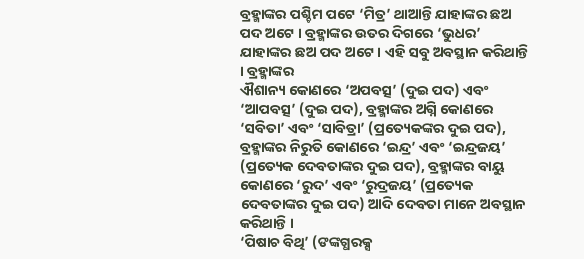ବ୍ରହ୍ମାଙ୍କର ପଶ୍ଚିମ ପଟେ ‘ମିତ୍ର’ ଥାଆନ୍ତି ଯାହାଙ୍କର ଛଅ ପଦ ଅଟେ । ବ୍ରହ୍ମାଙ୍କର ଉତର ଦିଗରେ ‘ଭୁଧର’ ଯାହାଙ୍କର ଛଅ ପଦ ଅଟେ । ଏହି ସବୁ ଅବସ୍ଥାନ କରିଥାନ୍ତି । ବ୍ରହ୍ମାଙ୍କର
ଐଶାନ୍ୟ କୋଣରେ ‘ଅପବତ୍ସ’ (ଦୁଇ ପଦ) ଏବଂ ‘ଆପବତ୍ସ’ (ଦୁଇ ପଦ), ବ୍ରହ୍ମାଙ୍କର ଅଗ୍ନି କୋଣରେ ‘ସବିତା’ ଏବଂ ‘ସାବିତ୍ରା’ (ପ୍ରତ୍ୟେକଙ୍କର ଦୁଇ ପଦ), ବ୍ରହ୍ମାଙ୍କର ନିରୁତି କୋଣରେ ‘ଇନ୍ଦ୍ର’ ଏବଂ ‘ଇନ୍ଦ୍ରଜୟ’ (ପ୍ରତ୍ୟେକ ଦେବତାଙ୍କର ଦୁଇ ପଦ), ବ୍ରହ୍ମାଙ୍କର ବାୟୁ କୋଣରେ ‘ରୁଦ’ ଏବଂ ‘ରୁଦ୍ରଜୟ’ (ପ୍ରତ୍ୟେକ ଦେବତାଙ୍କର ଦୁଇ ପଦ) ଆଦି ଦେବତା ମାନେ ଅବସ୍ଥାନ କରିଥାନ୍ତି ।
‘ପିଷାଚ ବିଥି’ (ଙଙ୍କଗ୍ଧରକ୍ସ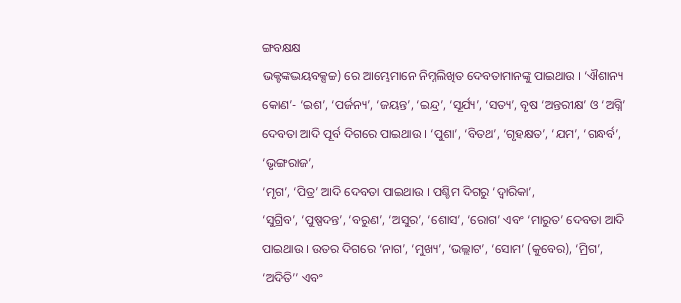ଙ୍ଗବକ୍ଷକ୍ଷ
ଭକ୍ଟଙ୍କଦ୍ଭୟବକ୍ସଚ୍ଚ) ରେ ଆମ୍ଭେମାନେ ନିମ୍ନଲିଖିତ ଦେବତାମାନଙ୍କୁ ପାଇଥାଉ । ‘ଐଶାନ୍ୟ କୋଣ’- ‘ଇଶ’, ‘ପର୍ଜନ୍ୟ’, ‘ଜୟନ୍ତ’, ‘ଇନ୍ଦ୍ର’, ‘ସୂର୍ଯ୍ୟ’, ‘ସତ୍ୟ’, ବୃଷ ‘ଅନ୍ତରୀକ୍ଷ’ ଓ ‘ଅଗ୍ନି’ ଦେବତା ଆଦି ପୂର୍ବ ଦିଗରେ ପାଇଥାଉ । ‘ପୁଶା’, ‘ବିତଥ’, ‘ଗୃହକ୍ଷତ’, ‘ଯମ’, ‘ଗନ୍ଧର୍ବ’, ‘ଭୃଙ୍ଗରାଜ’,
‘ମୃଗ’, ‘ପିତ୍ର’ ଆଦି ଦେବତା ପାଇଥାଉ । ପଶ୍ଚିମ ଦିଗରୁ ‘ଦ୍ୱାରିକା’,
‘ସୁଗ୍ରିବ’, ‘ପୁଷ୍ପଦନ୍ତ’, ‘ବରୁଣ’, ‘ଅସୁର’, ‘ଶୋସ’, ‘ରୋଗ’ ଏବଂ ‘ମାରୁତ’ ଦେବତା ଆଦି ପାଇଥାଉ । ଉତର ଦିଗରେ ‘ନାଗ’, ‘ମୁଖ୍ୟ’, ‘ଭଲ୍ଲାଟ’, ‘ସୋମ’ (କୁବେର), ‘ମ୍ରିଗ’, ‘ଅଦିତି’’ ଏବଂ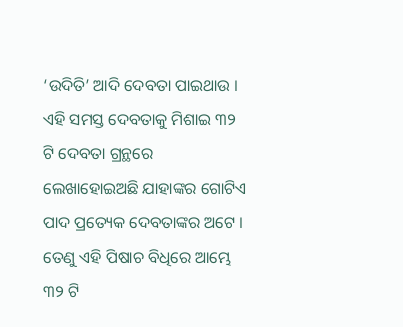‘ଉଦିତି’ ଆଦି ଦେବତା ପାଇଥାଉ । ଏହି ସମସ୍ତ ଦେବତାକୁ ମିଶାଇ ୩୨ ଟି ଦେବତା ଗ୍ରନ୍ଥରେ
ଲେଖାହୋଇଅଛି ଯାହାଙ୍କର ଗୋଟିଏ ପାଦ ପ୍ରତ୍ୟେକ ଦେବତାଙ୍କର ଅଟେ ।
ତେଣୁ ଏହି ପିଷାଚ ବିଧିରେ ଆମ୍ଭେ ୩୨ ଟି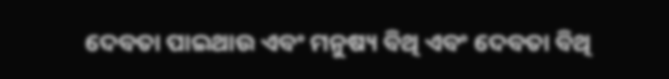ଦେବତା ପାଇଥାଉ ଏବଂ ମନୁଷ୍ୟ ବିଥି ଏବଂ ଦେବତା ବିଥି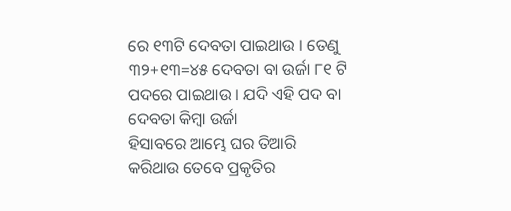ରେ ୧୩ଟି ଦେବତା ପାଇଥାଉ । ତେଣୁ
୩୨+୧୩=୪୫ ଦେବତା ବା ଉର୍ଜା ୮୧ ଟି ପଦରେ ପାଇଥାଉ । ଯଦି ଏହି ପଦ ବା ଦେବତା କିମ୍ବା ଉର୍ଜା
ହିସାବରେ ଆମ୍ଭେ ଘର ତିଆରି କରିଥାଉ ତେବେ ପ୍ରକୃତିର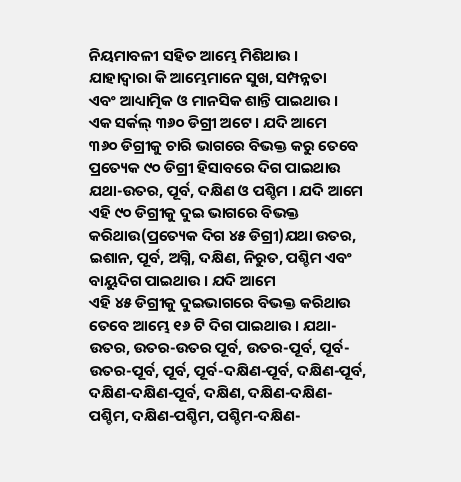ନିୟମାବଳୀ ସହିତ ଆମ୍ଭେ ମିଶିଥାଉ ।
ଯାହାଦ୍ୱାରା କି ଆମ୍ଭେମାନେ ସୁଖ, ସମ୍ପନ୍ନତା
ଏବଂ ଆଧ୍ୟାତ୍ମିକ ଓ ମାନସିକ ଶାନ୍ତି ପାଇଥାଉ ।
ଏକ ସର୍କଲ୍ ୩୬୦ ଡିଗ୍ରୀ ଅଟେ । ଯଦି ଆମେ
୩୬୦ ଡିଗ୍ରୀକୁ ଚାରି ଭାଗରେ ବିଭକ୍ତ କରୁ ତେବେ ପ୍ରତ୍ୟେକ ୯୦ ଡିଗ୍ରୀ ହିସାବରେ ଦିଗ ପାଇଥାଉ
ଯଥା-ଉତର, ପୂର୍ବ, ଦକ୍ଷିଣ ଓ ପଶ୍ଚିମ । ଯଦି ଆମେ ଏହି ୯୦ ଡିଗ୍ରୀକୁ ଦୁଇ ଭାଗରେ ବିଭକ୍ତ
କରିଥାଉ(ପ୍ରତ୍ୟେକ ଦିଗ ୪୫ ଡିଗ୍ରୀ)ଯଥା ଉତର, ଇଶାନ, ପୂର୍ବ, ଅଗ୍ନି, ଦକ୍ଷିଣ, ନିରୁତ, ପଶ୍ଚିମ ଏବଂ ବାୟୁଦିଗ ପାଇଥାଉ । ଯଦି ଆମେ
ଏହି ୪୫ ଡିଗ୍ରୀକୁ ଦୁଇଭାଗରେ ବିଭକ୍ତ କରିଥାଉ ତେବେ ଆମ୍ଭେ ୧୬ ଟି ଦିଗ ପାଇଥାଉ । ଯଥା- ଉତର, ଉତର-ଉତର ପୂର୍ବ, ଉତର-ପୂର୍ବ, ପୂର୍ବ-ଉତର-ପୂର୍ବ, ପୂର୍ବ, ପୂର୍ବ-ଦକ୍ଷିଣ-ପୂର୍ବ, ଦକ୍ଷିଣ-ପୂର୍ବ, ଦକ୍ଷିଣ-ଦକ୍ଷିଣ-ପୂର୍ବ, ଦକ୍ଷିଣ, ଦକ୍ଷିଣ-ଦକ୍ଷିଣ-ପଶ୍ଚିମ, ଦକ୍ଷିଣ-ପଶ୍ଚିମ, ପଶ୍ଚିମ-ଦକ୍ଷିଣ-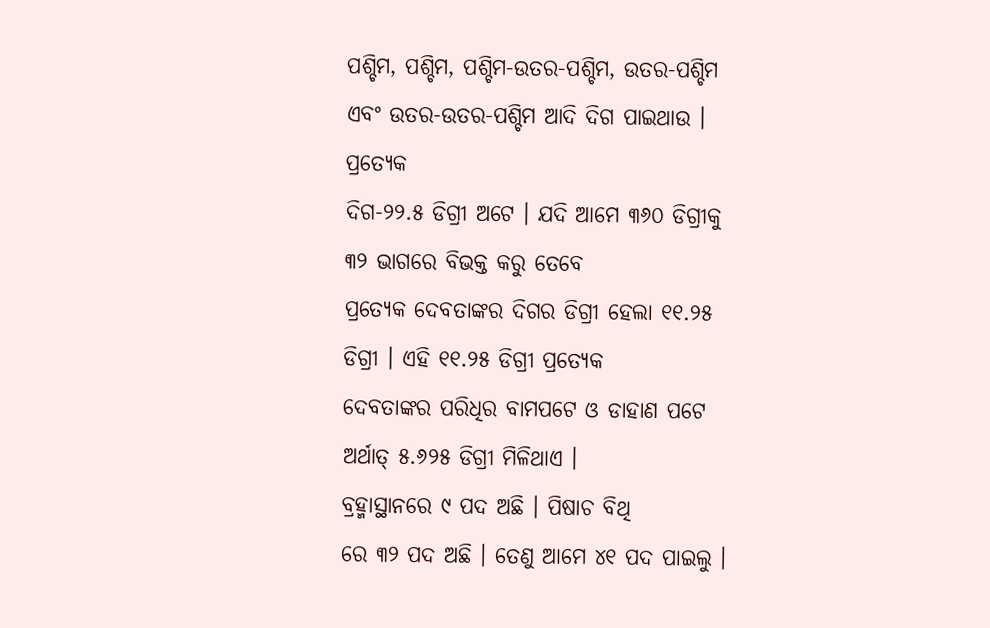ପଶ୍ଚିମ, ପଶ୍ଚିମ, ପଶ୍ଚିମ-ଉତର-ପଶ୍ଚିମ, ଉତର-ପଶ୍ଚିମ
ଏବଂ ଉତର-ଉତର-ପଶ୍ଚିମ ଆଦି ଦିଗ ପାଇଥାଉ । ପ୍ରତ୍ୟେକ
ଦିଗ-୨୨.୫ ଡିଗ୍ରୀ ଅଟେ । ଯଦି ଆମେ ୩୬୦ ଡିଗ୍ରୀକୁ ୩୨ ଭାଗରେ ବିଭକ୍ତ କରୁ ତେବେ
ପ୍ରତ୍ୟେକ ଦେବତାଙ୍କର ଦିଗର ଡିଗ୍ରୀ ହେଲା ୧୧.୨୫ ଡିଗ୍ରୀ । ଏହି ୧୧.୨୫ ଡିଗ୍ରୀ ପ୍ରତ୍ୟେକ
ଦେବତାଙ୍କର ପରିଧିର ବାମପଟେ ଓ ଡାହାଣ ପଟେ ଅର୍ଥାତ୍ ୫.୬୨୫ ଡିଗ୍ରୀ ମିଳିଥାଏ ।
ବ୍ରହ୍ମାସ୍ଥାନରେ ୯ ପଦ ଅଛି । ପିଷାଚ ବିଥି
ରେ ୩୨ ପଦ ଅଛି । ତେଣୁ ଆମେ ୪୧ ପଦ ପାଇଲୁ ।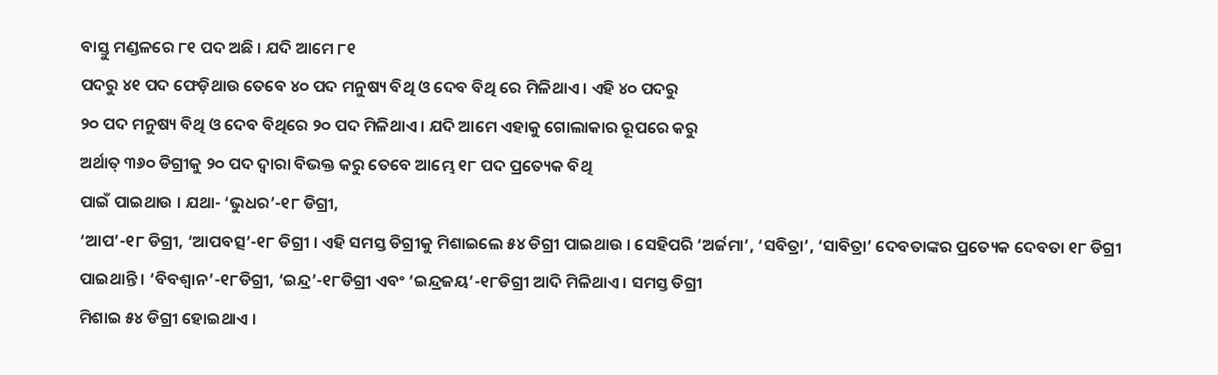ବାସ୍ତୁ ମଣ୍ଡଳରେ ୮୧ ପଦ ଅଛି । ଯଦି ଆମେ ୮୧
ପଦରୁ ୪୧ ପଦ ଫେଡ଼ିଥାଉ ତେବେ ୪୦ ପଦ ମନୁଷ୍ୟ ବିଥି ଓ ଦେବ ବିଥି ରେ ମିଳିଥାଏ । ଏହି ୪୦ ପଦରୁ
୨୦ ପଦ ମନୁଷ୍ୟ ବିଥି ଓ ଦେବ ବିଥିରେ ୨୦ ପଦ ମିଳିଥାଏ । ଯଦି ଆମେ ଏହାକୁ ଗୋଲାକାର ରୂପରେ କରୁ
ଅର୍ଥାତ୍ ୩୬୦ ଡିଗ୍ରୀକୁ ୨୦ ପଦ ଦ୍ୱାରା ବିଭକ୍ତ କରୁ ତେବେ ଆମ୍ଭେ ୧୮ ପଦ ପ୍ରତ୍ୟେକ ବିଥି
ପାଇଁ ପାଇଥାଉ । ଯଥା- ‘ଭୁଧର’-୧୮ ଡିଗ୍ରୀ,
‘ଆପ’-୧୮ ଡିଗ୍ରୀ, ‘ଆପବତ୍ସ’-୧୮ ଡିଗ୍ରୀ । ଏହି ସମସ୍ତ ଡିଗ୍ରୀକୁ ମିଶାଇଲେ ୫୪ ଡିଗ୍ରୀ ପାଇଥାଉ । ସେହିପରି ‘ଅର୍ଜମା’, ‘ସବିତ୍ରା’, ‘ସାବିତ୍ରା’ ଦେବତାଙ୍କର ପ୍ରତ୍ୟେକ ଦେବତା ୧୮ ଡିଗ୍ରୀ
ପାଇଥାନ୍ତି । ‘ବିବଶ୍ୱାନ’-୧୮ଡିଗ୍ରୀ, ‘ଇନ୍ଦ୍ର’-୧୮ଡିଗ୍ରୀ ଏବଂ ‘ଇନ୍ଦ୍ରଜୟ’-୧୮ଡିଗ୍ରୀ ଆଦି ମିଳିଥାଏ । ସମସ୍ତ ଡିଗ୍ରୀ
ମିଶାଇ ୫୪ ଡିଗ୍ରୀ ହୋଇଥାଏ ।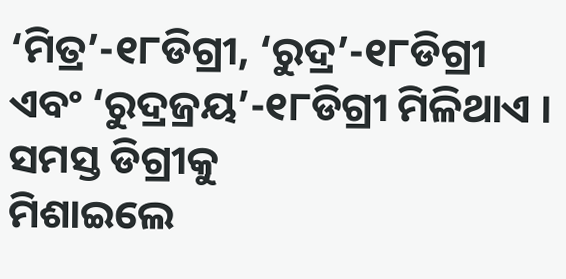‘ମିତ୍ର’-୧୮ଡିଗ୍ରୀ, ‘ରୁଦ୍ର’-୧୮ଡିଗ୍ରୀ ଏବଂ ‘ରୁଦ୍ରଜ୍ରୟ’-୧୮ଡିଗ୍ରୀ ମିଳିଥାଏ । ସମସ୍ତ ଡିଗ୍ରୀକୁ
ମିଶାଇଲେ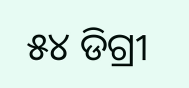୫୪ ଡିଗ୍ରୀ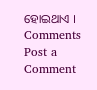ହୋଇଥାଏ ।
Comments
Post a Comment